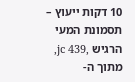10 דקות ייעוץ – תסמונת המעי הרגיש ,jc 439, מתוך ה-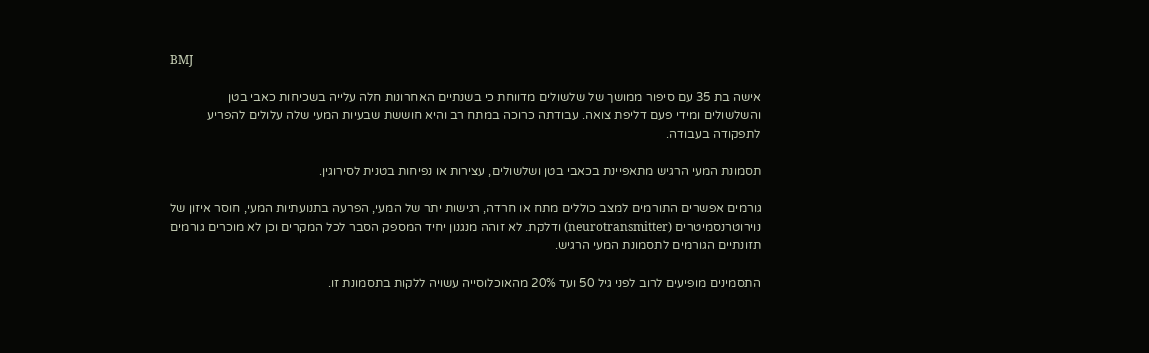BMJ

אישה בת 35 עם סיפור ממושך של שלשולים מדווחת כי בשנתיים האחרונות חלה עלייה בשכיחות כאבי בטן והשלשולים ומידי פעם דליפת צואה. עבודתה כרוכה במתח רב והיא חוששת שבעיות המעי שלה עלולים להפריע לתפקודה בעבודה.

תסמונת המעי הרגיש מתאפיינת בכאבי בטן ושלשולים, עצירות או נפיחות בטנית לסירוגין.

גורמים אפשרים התורמים למצב כוללים מתח או חרדה, רגישות יתר של המעי, הפרעה בתנועתיות המעי, חוסר איזון של נוירוטרנסמיטרים (neurotransmitter) ודלקת. לא זוהה מנגנון יחיד המספק הסבר לכל המקרים וכן לא מוכרים גורמים תזונתיים הגורמים לתסמונת המעי הרגיש.

התסמינים מופיעים לרוב לפני גיל 50 ועד 20% מהאוכלוסייה עשויה ללקות בתסמונת זו.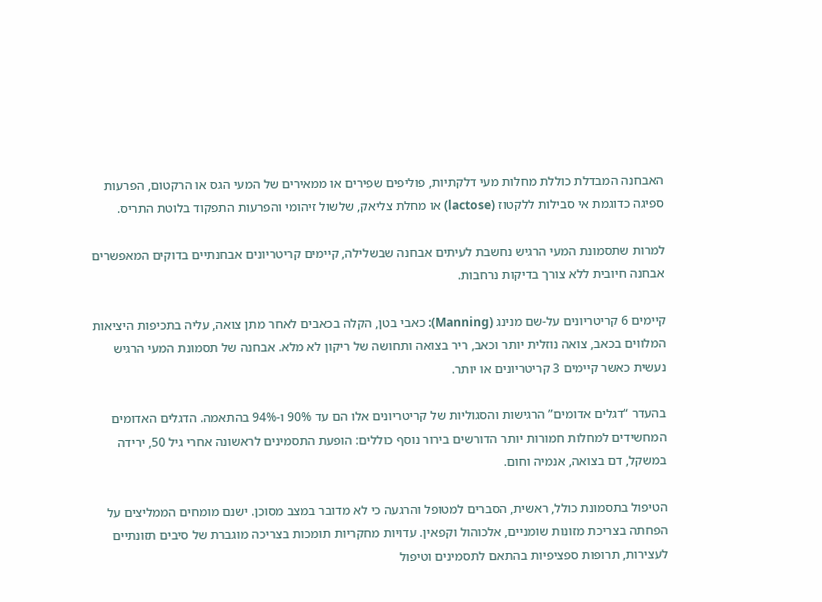האבחנה המבדלת כוללת מחלות מעי דלקתיות, פוליפים שפירים או ממאירים של המעי הגס או הרקטום, הפרעות ספיגה כדוגמת אי סבילות ללקטוז (lactose) או מחלת צליאק, שלשול זיהומי והפרעות התפקוד בלוטת התריס.

למרות שתסמונת המעי הרגיש נחשבת לעיתים אבחנה שבשלילה, קיימים קריטריונים אבחנתיים בדוקים המאפשרים אבחנה חיובית ללא צורך בדיקות נרחבות.

קיימים 6 קריטריונים על-שם מנינג (Manning): כאבי בטן, הקלה בכאבים לאחר מתן צואה, עליה בתכיפות היציאות המלווים בכאב, צואה נוזלית יותר וכאב, ריר בצואה ותחושה של ריקון לא מלא. אבחנה של תסמונת המעי הרגיש נעשית כאשר קיימים 3 קריטריונים או יותר.

בהעדר “דגלים אדומים” הרגישות והסגוליות של קריטריונים אלו הם עד 90% ו-94% בהתאמה. הדגלים האדומים המחשידים למחלות חמורות יותר הדורשים בירור נוסף כוללים: הופעת התסמינים לראשונה אחרי גיל 50, ירידה במשקל, דם בצואה, אנמיה וחום.

הטיפול בתסמונת כולל, ראשית, הסברים למטופל והרגעה כי לא מדובר במצב מסוכן. ישנם מומחים הממליצים על הפחתה בצריכת מזונות שומניים, אלכוהול וקפאין. עדויות מחקריות תומכות בצריכה מוגברת של סיבים תזונתיים לעצירות, תרופות ספציפיות בהתאם לתסמינים וטיפול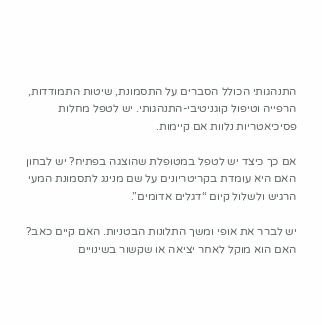התנהגותי הכולל הסברים על התסמונת, שיטות התמודדות, הרפייה וטיפול קוגניטיבי-התנהגותי. יש לטפל מחלות פסיכיאטריות נלוות אם קיימות.

אם כך כיצד יש לטפל במטופלת שהוצגה בפתיח? יש לבחון האם היא עומדת בקריטריונים על שם מנינג לתסמונת המעי הרגיש ולשלול קיום “דגלים אדומים”.

יש לברר את אופי ומשך התלונות הבטניות. האם קיים כאב? האם הוא מוקל לאחר יציאה או שקשור בשינויים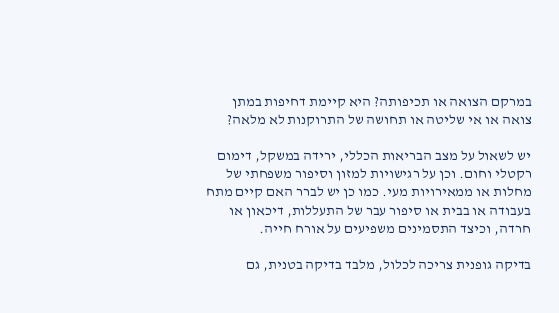במרקם הצואה או תכיפותה? היא קיימת דחיפות במתן צואה או אי שליטה או תחושה של התרוקנות לא מלאה?

יש לשאול על מצב הבריאות הכללי, ירידה במשקל, דימום רקטלי וחום. וכן על רגישויות למזון וסיפור משפחתי של מחלות או ממאירויות מעי. כמו כן יש לברר האם קיים מתח בעבודה או בבית או סיפור עבר של התעללות, דיכאון או חרדה, וכיצד התסמינים משפיעים על אורח חייה.

בדיקה גופנית צריכה לכלול, מלבד בדיקה בטנית, גם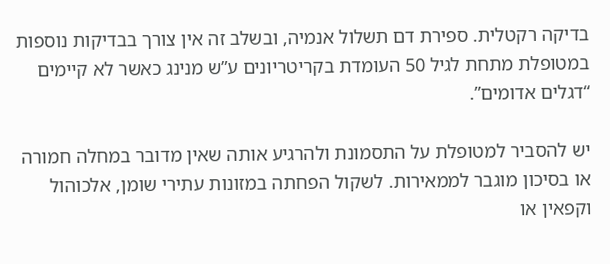בדיקה רקטלית. ספירת דם תשלול אנמיה, ובשלב זה אין צורך בבדיקות נוספות במטופלת מתחת לגיל 50 העומדת בקריטריונים ע”ש מנינג כאשר לא קיימים “דגלים אדומים”.

יש להסביר למטופלת על התסמונת ולהרגיע אותה שאין מדובר במחלה חמורה או בסיכון מוגבר לממאירות. לשקול הפחתה במזונות עתירי שומן, אלכוהול וקפאין או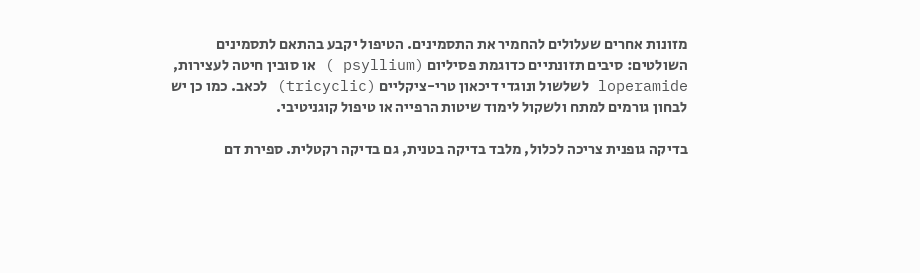מזונות אחרים שעלולים להחמיר את התסמינים. הטיפול יקבע בהתאם לתסמינים השולטים: סיבים תזונתיים כדוגמת פסיליום (psyllium ) או סובין חיטה לעצירות, loperamide לשלשול ונוגדי דיכאון טרי-ציקליים (tricyclic) לכאב. כמו כן יש לבחון גורמים למתח ולשקול לימוד שיטות הרפייה או טיפול קוגניטיבי.

בדיקה גופנית צריכה לכלול, מלבד בדיקה בטנית, גם בדיקה רקטלית. ספירת דם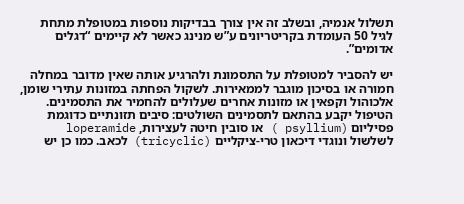תשלול אנמיה, ובשלב זה אין צורך בבדיקות נוספות במטופלת מתחת לגיל 50 העומדת בקריטריונים ע”ש מנינג כאשר לא קיימים “דגלים אדומים”.

יש להסביר למטופלת על התסמונת ולהרגיע אותה שאין מדובר במחלה חמורה או בסיכון מוגבר לממאירות. לשקול הפחתה במזונות עתירי שומן, אלכוהול וקפאין או מזונות אחרים שעלולים להחמיר את התסמינים. הטיפול יקבע בהתאם לתסמינים השולטים: סיבים תזונתיים כדוגמת פסיליום (psyllium ) או סובין חיטה לעצירות, loperamide לשלשול ונוגדי דיכאון טרי-ציקליים (tricyclic) לכאב. כמו כן יש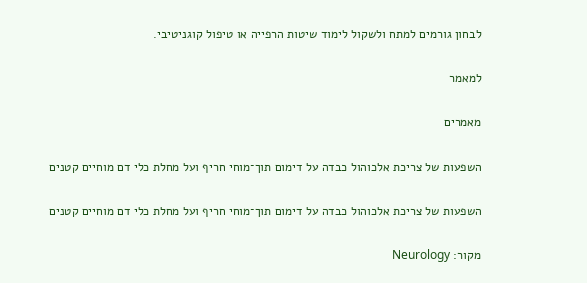לבחון גורמים למתח ולשקול לימוד שיטות הרפייה או טיפול קוגניטיבי.

למאמר

מאמרים

השפעות של צריכת אלכוהול כבדה על דימום תוך־מוחי חריף ועל מחלת כלי דם מוחיים קטנים

השפעות של צריכת אלכוהול כבדה על דימום תוך־מוחי חריף ועל מחלת כלי דם מוחיים קטנים

מקור: Neurology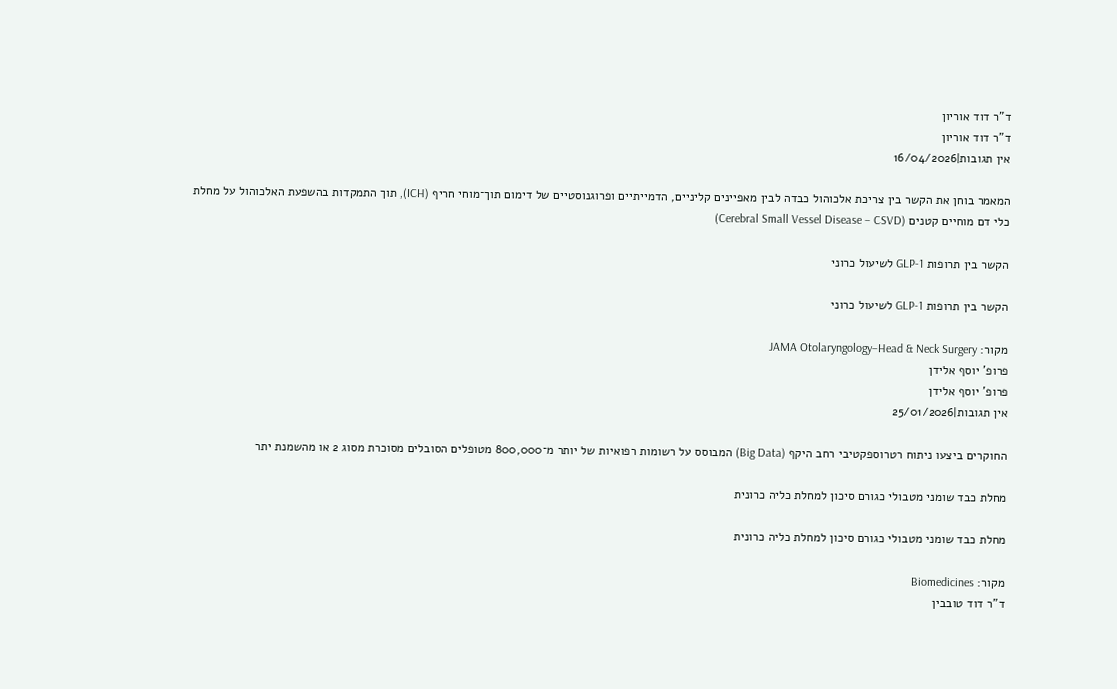ד"ר דוד אוריון
ד"ר דוד אוריון
אין תגובות|16/04/2026

המאמר בוחן את הקשר בין צריכת אלכוהול כבדה לבין מאפיינים קליניים, הדמייתיים ופרוגנוסטיים של דימום תוך־מוחי חריף (ICH), תוך התמקדות בהשפעת האלכוהול על מחלת כלי דם מוחיים קטנים (Cerebral Small Vessel Disease – CSVD)

הקשר בין תרופות GLP-1 לשיעול כרוני

הקשר בין תרופות GLP-1 לשיעול כרוני

מקור: JAMA Otolaryngology–Head & Neck Surgery
פרופ' יוסף אלידן
פרופ' יוסף אלידן
אין תגובות|25/01/2026

החוקרים ביצעו ניתוח רטרוספקטיבי רחב היקף (Big Data) המבוסס על רשומות רפואיות של יותר מ־800,000 מטופלים הסובלים מסוכרת מסוג 2 או מהשמנת יתר

מחלת כבד שומני מטבולי כגורם סיכון למחלת כליה כרונית

מחלת כבד שומני מטבולי כגורם סיכון למחלת כליה כרונית

מקור: Biomedicines
ד"ר דוד טובבין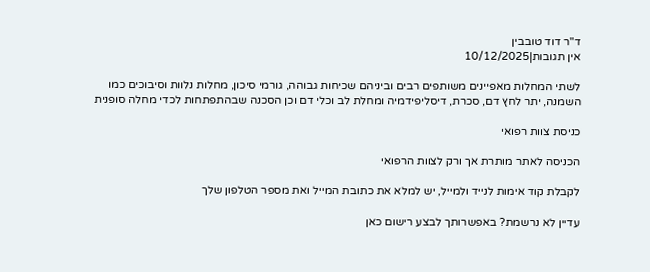ד"ר דוד טובבין
אין תגובות|10/12/2025

לשתי המחלות מאפיינים משותפים רבים וביניהם שכיחות גבוהה, גורמי סיכון, מחלות נלוות וסיבוכים כמו השמנה, יתר לחץ דם, סכרת, דיסליפידמיה ומחלת לב וכלי דם וכן הסכנה שבהתפתחות לכדי מחלה סופנית

כניסת צוות רפואי

הכניסה לאתר מותרת אך ורק לצוות הרפואי

לקבלת קוד אימות לנייד ולמייל, יש למלא את כתובת המייל ואת מספר הטלפון שלך

עדיין לא נרשמת? באפשרותך לבצע רישום כאן